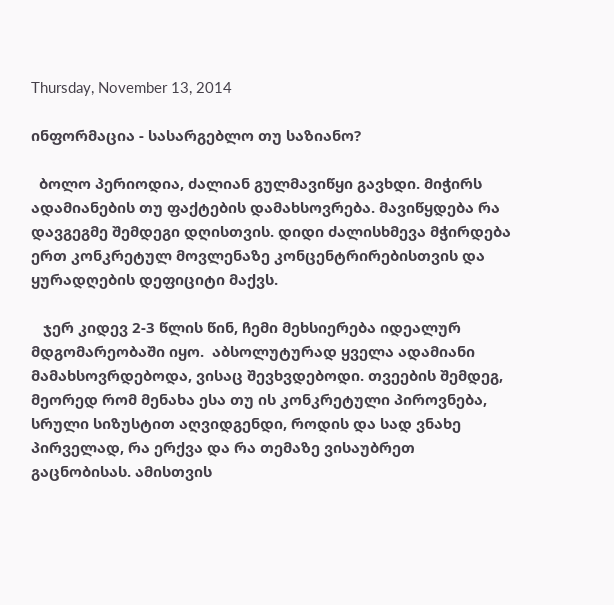Thursday, November 13, 2014

ინფორმაცია - სასარგებლო თუ საზიანო?

  ბოლო პერიოდია, ძალიან გულმავიწყი გავხდი. მიჭირს ადამიანების თუ ფაქტების დამახსოვრება. მავიწყდება რა დავგეგმე შემდეგი დღისთვის. დიდი ძალისხმევა მჭირდება ერთ კონკრეტულ მოვლენაზე კონცენტრირებისთვის და ყურადღების დეფიციტი მაქვს.

   ჯერ კიდევ 2-3 წლის წინ, ჩემი მეხსიერება იდეალურ მდგომარეობაში იყო.  აბსოლუტურად ყველა ადამიანი მამახსოვრდებოდა, ვისაც შევხვდებოდი. თვეების შემდეგ, მეორედ რომ მენახა ესა თუ ის კონკრეტული პიროვნება, სრული სიზუსტით აღვიდგენდი, როდის და სად ვნახე პირველად, რა ერქვა და რა თემაზე ვისაუბრეთ გაცნობისას. ამისთვის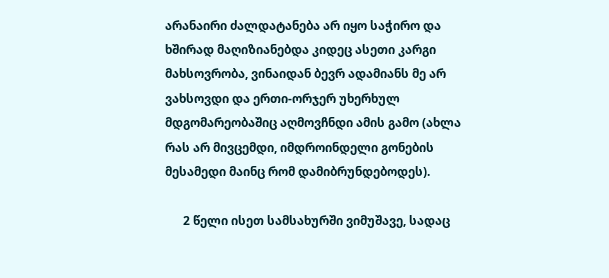არანაირი ძალდატანება არ იყო საჭირო და ხშირად მაღიზიანებდა კიდეც ასეთი კარგი მახსოვრობა, ვინაიდან ბევრ ადამიანს მე არ ვახსოვდი და ერთი-ორჯერ უხერხულ მდგომარეობაშიც აღმოვჩნდი ამის გამო (ახლა რას არ მივცემდი, იმდროინდელი გონების მესამედი მაინც რომ დამიბრუნდებოდეს).

      2 წელი ისეთ სამსახურში ვიმუშავე, სადაც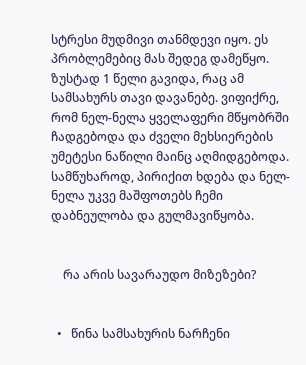სტრესი მუდმივი თანმდევი იყო. ეს პრობლემებიც მას შედეგ დამეწყო. ზუსტად 1 წელი გავიდა, რაც ამ სამსახურს თავი დავანებე. ვიფიქრე, რომ ნელ-ნელა ყველაფერი მწყობრში ჩადგებოდა და ძველი მეხსიერების უმეტესი ნაწილი მაინც აღმიდგებოდა. სამწუხაროდ, პირიქით ხდება და ნელ-ნელა უკვე მაშფოთებს ჩემი დაბნეულობა და გულმავიწყობა.


    რა არის სავარაუდო მიზეზები?


  •   წინა სამსახურის ნარჩენი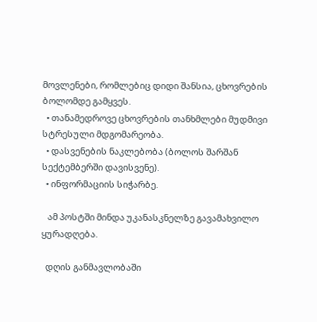მოვლენები, რომლებიც დიდი შანსია, ცხოვრების ბოლომდე გამყვეს.
  • თანამედროვე ცხოვრების თანხმლები მუდმივი სტრესული მდგომარეობა.
  • დასვენების ნაკლებობა (ბოლოს შარშან სექტემბერში დავისვენე).
  • ინფორმაციის სიჭარბე.

   ამ პოსტში მინდა უკანასკნელზე გავამახვილო ყურადღება.

  დღის განმავლობაში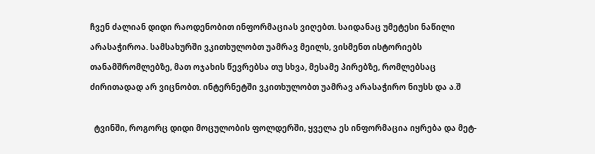ჩვენ ძალიან დიდი რაოდენობით ინფორმაციას ვიღებთ. საიდანაც უმეტესი ნაწილი არასაჭიროა. სამსახურში ვკითხულობთ უამრავ მეილს, ვისმენთ ისტორიებს თანამშრომლებზე, მათ ოჯახის წევრებსა თუ სხვა, მესამე პირებზე, რომლებსაც ძირითადად არ ვიცნობთ. ინტერნეტში ვკითხულობთ უამრავ არასაჭირო ნიუსს და ა.შ

  ტვინში, როგორც დიდი მოცულობის ფოლდერში, ყველა ეს ინფორმაცია იყრება და მეტ-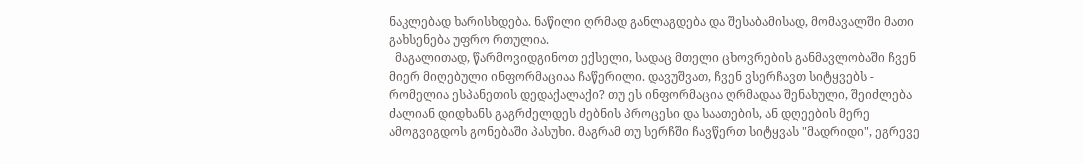ნაკლებად ხარისხდება. ნაწილი ღრმად განლაგდება და შესაბამისად, მომავალში მათი გახსენება უფრო რთულია.
  მაგალითად, წარმოვიდგინოთ ექსელი, სადაც მთელი ცხოვრების განმავლობაში ჩვენ მიერ მიღებული ინფორმაციაა ჩაწერილი. დავუშვათ, ჩვენ ვსერჩავთ სიტყვებს - რომელია ესპანეთის დედაქალაქი? თუ ეს ინფორმაცია ღრმადაა შენახული, შეიძლება ძალიან დიდხანს გაგრძელდეს ძებნის პროცესი და საათების, ან დღეების მერე ამოგვიგდოს გონებაში პასუხი. მაგრამ თუ სერჩში ჩავწერთ სიტყვას "მადრიდი", ეგრევე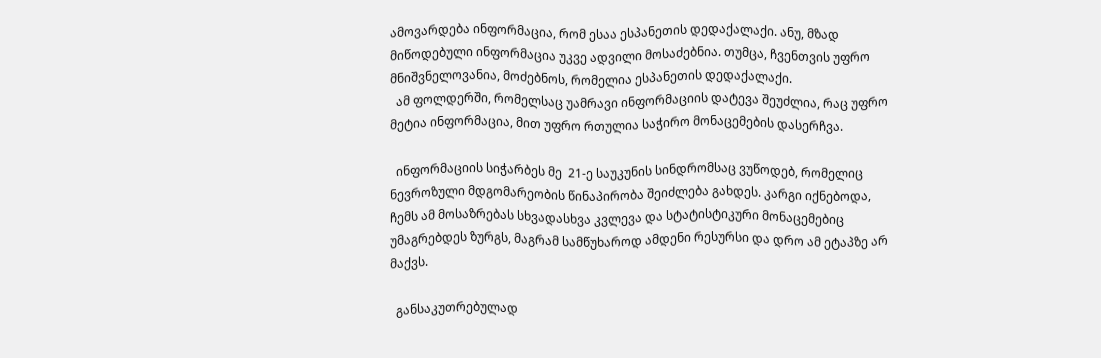ამოვარდება ინფორმაცია, რომ ესაა ესპანეთის დედაქალაქი. ანუ, მზად მიწოდებული ინფორმაცია უკვე ადვილი მოსაძებნია. თუმცა, ჩვენთვის უფრო მნიშვნელოვანია, მოძებნოს, რომელია ესპანეთის დედაქალაქი.
  ამ ფოლდერში, რომელსაც უამრავი ინფორმაციის დატევა შეუძლია, რაც უფრო მეტია ინფორმაცია, მით უფრო რთულია საჭირო მონაცემების დასერჩვა.

  ინფორმაციის სიჭარბეს მე  21-ე საუკუნის სინდრომსაც ვუწოდებ, რომელიც ნევროზული მდგომარეობის წინაპირობა შეიძლება გახდეს. კარგი იქნებოდა, ჩემს ამ მოსაზრებას სხვადასხვა კვლევა და სტატისტიკური მონაცემებიც უმაგრებდეს ზურგს, მაგრამ სამწუხაროდ ამდენი რესურსი და დრო ამ ეტაპზე არ მაქვს.

  განსაკუთრებულად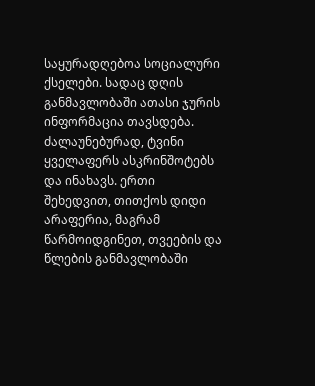საყურადღებოა სოციალური ქსელები. სადაც დღის განმავლობაში ათასი ჯურის ინფორმაცია თავსდება. ძალაუნებურად, ტვინი ყველაფერს ასკრინშოტებს და ინახავს. ერთი შეხედვით, თითქოს დიდი არაფერია, მაგრამ წარმოიდგინეთ, თვეების და წლების განმავლობაში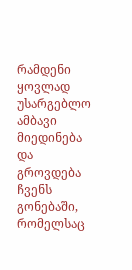რამდენი ყოვლად უსარგებლო ამბავი მიედინება და გროვდება ჩვენს გონებაში, რომელსაც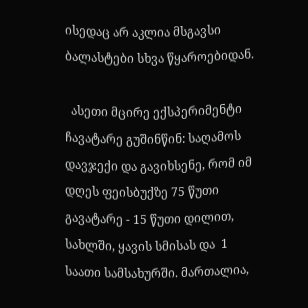ისედაც არ აკლია მსგავსი ბალასტები სხვა წყაროებიდან.

  ასეთი მცირე ექსპერიმენტი ჩავატარე გუშინწინ: საღამოს დავჯექი და გავიხსენე, რომ იმ დღეს ფეისბუქზე 75 წუთი გავატარე - 15 წუთი დილით, სახლში, ყავის სმისას და  1 საათი სამსახურში. მართალია,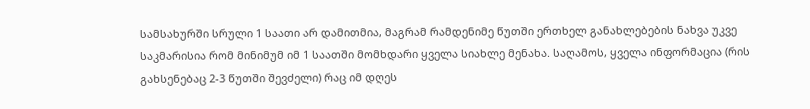სამსახურში სრული 1 საათი არ დამითმია, მაგრამ რამდენიმე წუთში ერთხელ განახლებების ნახვა უკვე საკმარისია რომ მინიმუმ იმ 1 საათში მომხდარი ყველა სიახლე მენახა. საღამოს, ყველა ინფორმაცია (რის გახსენებაც 2-3 წუთში შევძელი) რაც იმ დღეს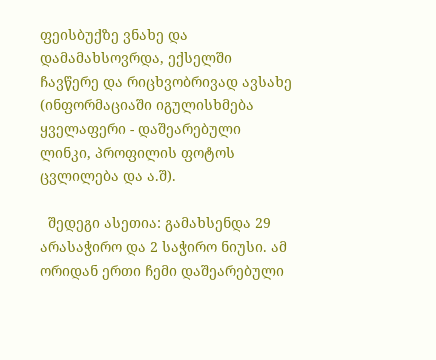ფეისბუქზე ვნახე და დამამახსოვრდა, ექსელში ჩავწერე და რიცხვობრივად ავსახე (ინფორმაციაში იგულისხმება ყველაფერი - დაშეარებული ლინკი, პროფილის ფოტოს ცვლილება და ა.შ).

  შედეგი ასეთია: გამახსენდა 29 არასაჭირო და 2 საჭირო ნიუსი. ამ ორიდან ერთი ჩემი დაშეარებული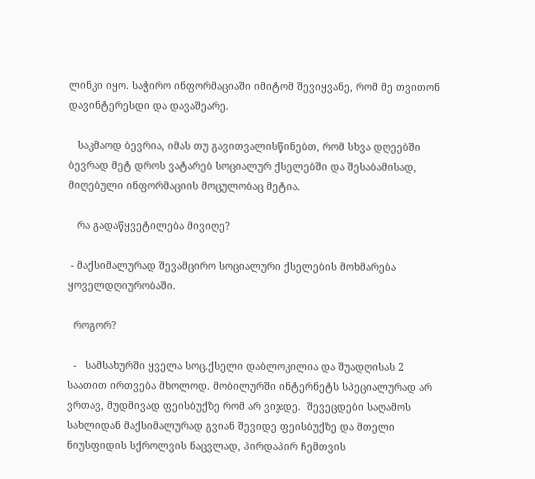ლინკი იყო. საჭირო ინფორმაციაში იმიტომ შევიყვანე, რომ მე თვითონ დავინტერესდი და დავაშეარე.

   საკმაოდ ბევრია, იმას თუ გავითვალისწინებთ, რომ სხვა დღეებში ბევრად მეტ დროს ვატარებ სოციალურ ქსელებში და შესაბამისად, მიღებული ინფორმაციის მოცულობაც მეტია.

   რა გადაწყვეტილება მივიღე?

 - მაქსიმალურად შევამცირო სოციალური ქსელების მოხმარება ყოველდღიურობაში.

  როგორ?

  -   სამსახურში ყველა სოც.ქსელი დაბლოკილია და შუადღისას 2 საათით ირთვება მხოლოდ. მობილურში ინტერნეტს სპეციალურად არ ვრთავ, მუდმივად ფეისბუქზე რომ არ ვიჯდე.  შევეცდები საღამოს სახლიდან მაქსიმალურად გვიან შევიდე ფეისბუქზე და მთელი ნიუსფიდის სქროლვის ნაცვლად, პირდაპირ ჩემთვის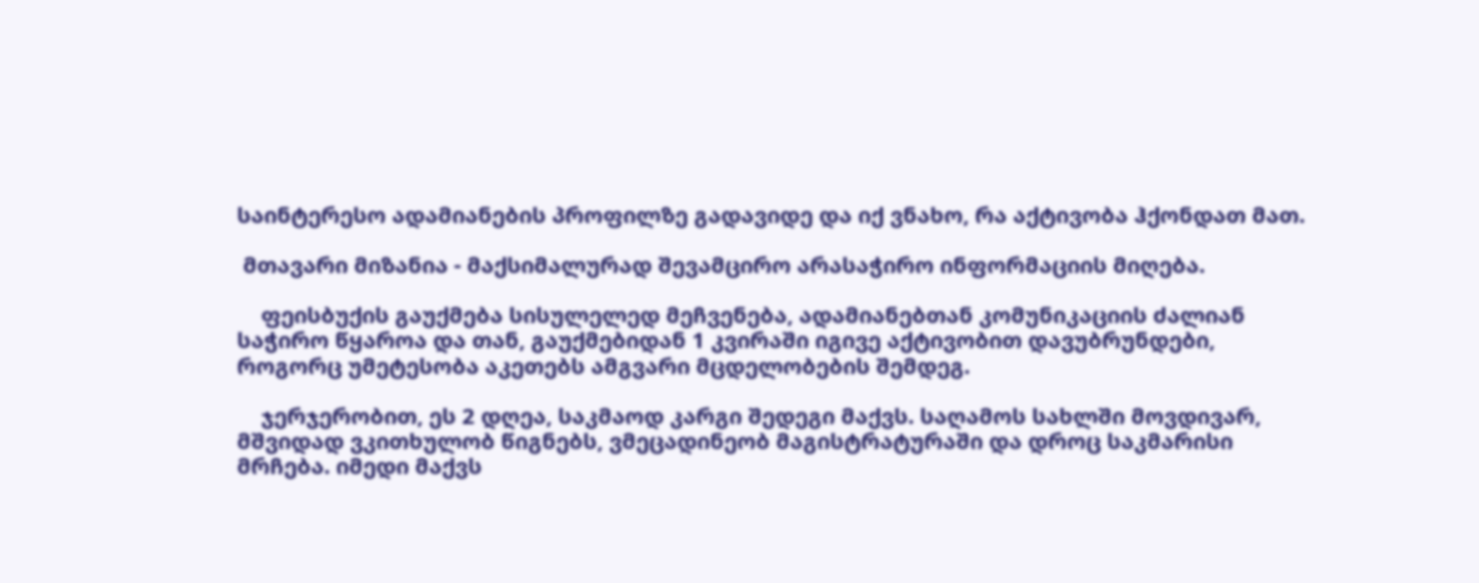საინტერესო ადამიანების პროფილზე გადავიდე და იქ ვნახო, რა აქტივობა ჰქონდათ მათ.

 მთავარი მიზანია - მაქსიმალურად შევამცირო არასაჭირო ინფორმაციის მიღება.

    ფეისბუქის გაუქმება სისულელედ მეჩვენება, ადამიანებთან კომუნიკაციის ძალიან საჭირო წყაროა და თან, გაუქმებიდან 1 კვირაში იგივე აქტივობით დავუბრუნდები, როგორც უმეტესობა აკეთებს ამგვარი მცდელობების შემდეგ.

    ჯერჯერობით, ეს 2 დღეა, საკმაოდ კარგი შედეგი მაქვს. საღამოს სახლში მოვდივარ, მშვიდად ვკითხულობ წიგნებს, ვმეცადინეობ მაგისტრატურაში და დროც საკმარისი მრჩება. იმედი მაქვს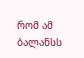რომ ამ ბალანსს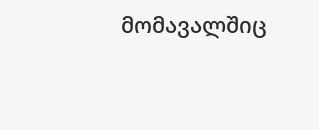მომავალშიც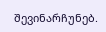შევინარჩუნებ.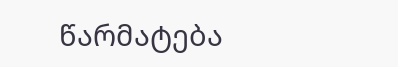წარმატება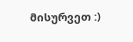მისურვეთ :)